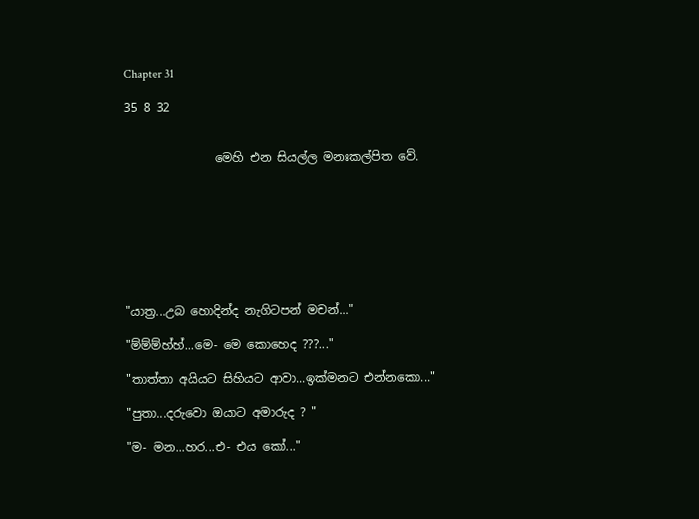Chapter 31

35 8 32


               මෙහි එන සියල්ල මනඃකල්පිත වේ.








"යාත්‍ර...උබ හොදින්ද නැගිටපන් මචන්..."

"ම්ම්ම්හ්හ්...මෙ- මෙ කොහෙද ???..."

"තාත්තා අයියට සිහියට ආවා...ඉක්මනට එන්නකො..."

"පුතා...දරුවො ඔයාට අමාරුද ? "

"ම- මන...හර...එ- එය කෝ..."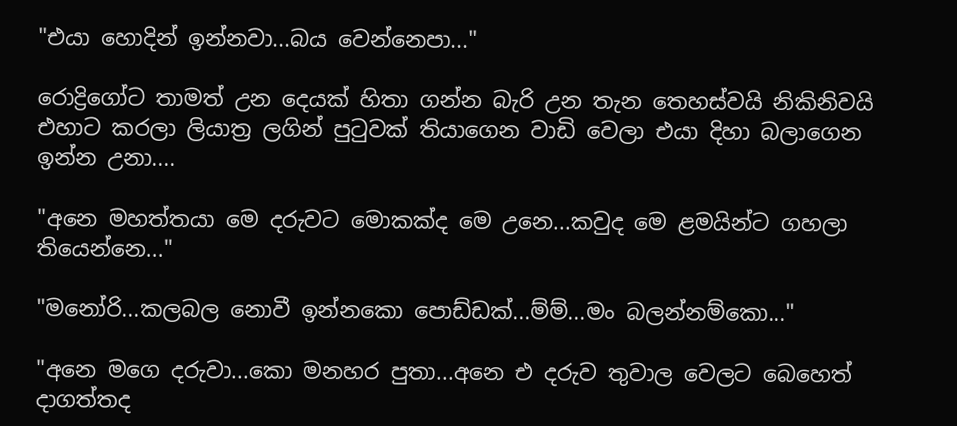"එයා හොදින් ඉන්නවා...බය වෙන්නෙපා..."

රොද්‍රිගෝට තාමත් උන දෙයක් හිතා ගන්න බැරි උන තැන තෙහස්වයි නිකිනිවයි එහාට කරලා ලියාත්‍ර ලගින් පුටුවක් තියාගෙන වාඩි වෙලා එයා දිහා බලාගෙන ඉන්න උනා....

"අනෙ මහත්තයා මෙ දරුවට මොකක්ද මෙ උනෙ...කවුද මෙ ළමයින්ට ගහලා තියෙන්නෙ..."

"මනෝරි...කලබල නොවී ඉන්නකො පොඩ්ඩක්...ම්ම්...මං බලන්නම්කො..."

"අනෙ මගෙ දරුවා...කො මනහර පුතා...අනෙ එ දරුව තුවාල වෙලට බෙහෙත් දාගත්තද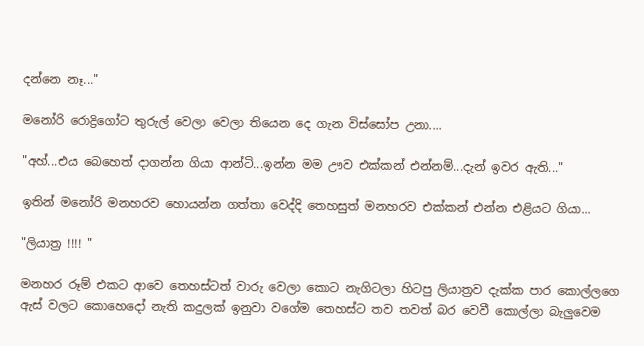දන්නෙ නෑ..."

මනෝරි රොද්‍රිගෝට තුරුල් වෙලා වෙලා තියෙන දෙ ගැන විස්සෝප උනා....

"අහ්...එය බෙහෙත් දාගන්න ගියා ආන්ටි...ඉන්න මම ඌව එක්කන් එන්නම්...දැන් ඉවර ඇති..."

ඉතින් මනෝරි මනහරව හොයන්න ගත්තා වෙද්දි තෙහසුත් මනහරව එක්කන් එන්න එළියට ගියා...

"ලියාත්‍ර !!!! "

මනහර රූම් එකට ආවෙ තෙහස්ටත් වාරු වෙලා කොට නැගිටලා හිටපු ලියාත්‍රව දැක්ක පාර කොල්ලගෙ ඇස් වලට කොහෙදෝ නැති කදුලක් ඉනුවා වගේම තෙහස්ට තව තවත් බර වෙවී කොල්ලා බැලුවෙම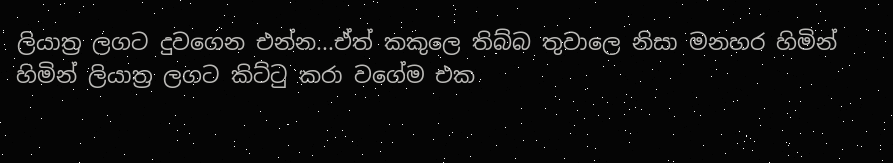ලියාත්‍ර ලගට දුවගෙන එන්න...ඒත් කකුලෙ තිබ්බ තුවාලෙ නිසා මනහර හිමින් හිමින් ලියාත්‍ර ලගට කිට්ටු කරා වගේම එක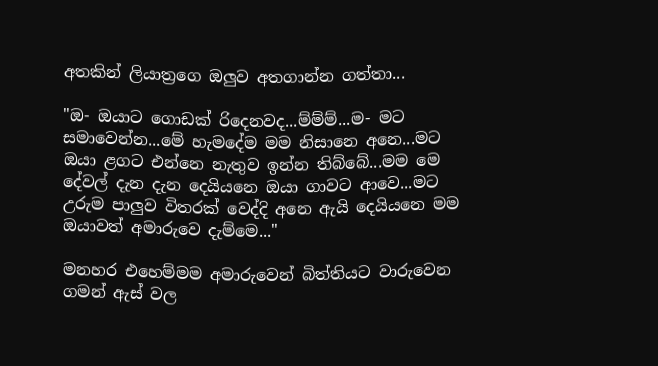අතකින් ලියාත්‍රගෙ ඔලුව අතගාන්න ගත්තා...

"ඔ- ඔයාට ගොඩක් රිදෙනවද...ම්ම්ම්...ම- මට සමාවෙන්න...මේ හැමදේම මම නිසානෙ අනෙ...මට ඔයා ළගට එන්නෙ නැතුව ඉන්න තිබ්බේ...මම මෙ දේවල් දැන දැන දෙයියනෙ ඔයා ගාවට ආවෙ...මට උරුම පාලුව විතරක් වෙද්දි අනෙ ඇයි දෙයියනෙ මම ඔයාවත් අමාරුවෙ දැම්මෙ..."

මනහර එහෙම්මම අමාරුවෙන් බිත්තියට වාරුවෙන ගමන් ඇස් වල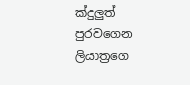ක්දුලුත් පුරවගෙන ලියාත්‍රගෙ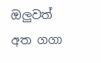ඔලුවත් අත ගගා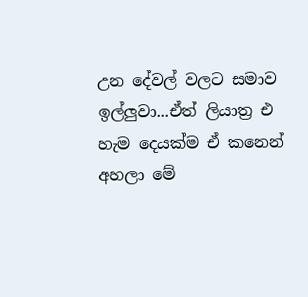උන දේවල් වලට සමාව ඉල්ලුවා...ඒත් ලියාත්‍ර එ හැම දෙයක්ම ඒ කනෙන් අහලා මේ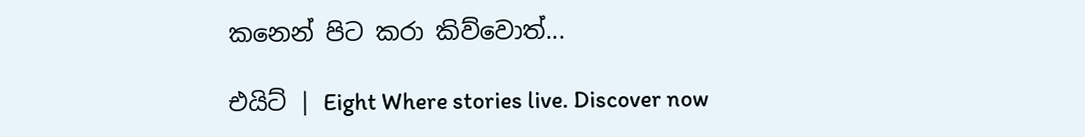කනෙන් පිට කරා කිව්වොත්...

එයිට් | Eight Where stories live. Discover now